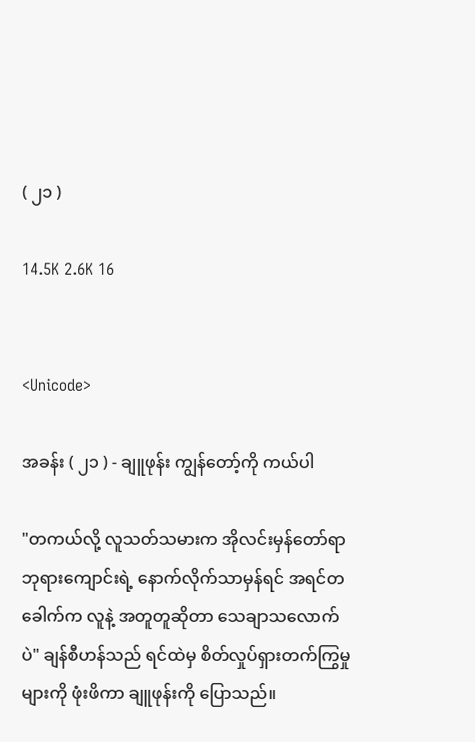( ၂၁ )

14.5K 2.6K 16


<Unicode>

အခန်း ( ၂၁ ) - ချူဖုန်း ကျွန်တော့်ကို ကယ်ပါ

"တကယ်လို့ လူသတ်သမားက အိုလင်းမှန်တော်ရာဘုရားကျောင်းရဲ့ နောက်လိုက်သာမှန်ရင် အရင်တခေါက်က လူနဲ့ အတူတူဆိုတာ သေချာသလောက်ပဲ" ချန်စီဟန်သည် ရင်ထဲမှ စိတ်လှုပ်ရှားတက်ကြွမှုများကို ဖုံးဖိကာ ချူဖုန်းကို ပြောသည်။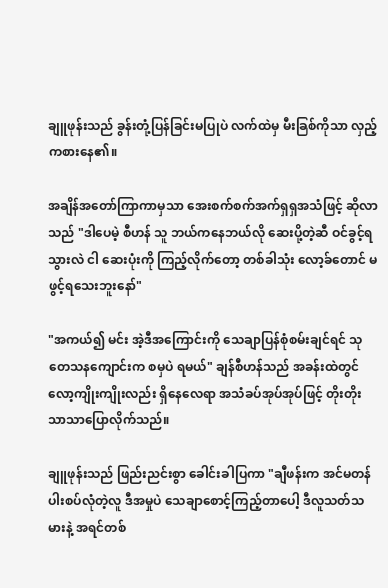ချူဖုန်းသည် ခွန်းတုံ့ပြန်ခြင်းမပြုပဲ လက်ထဲမှ မီးခြစ်ကိုသာ လှည့်ကစားနေ၏။

အချိန်အတော်ကြာကာမှသာ အေးစက်စက်အက်ရှရှအသံဖြင့် ဆိုလာသည် "ဒါပေမဲ့ စီဟန် သူ ဘယ်ကနေဘယ်လို ဆေးပို့တဲ့ဆီ ဝင်ခွင့်ရသွားလဲ ငါ ဆေးပုံးကို ကြည့်လိုက်တော့ တစ်ခါသုံး လော့ခ်တောင် မဖွင့်ရသေးဘူးနော်"

"အကယ်၍ မင်း အဲ့ဒီအကြောင်းကို သေချာပြန်စုံစမ်းချင်ရင် သုတေသနကျောင်းက စမှပဲ ရမယ်" ချန်စီဟန်သည် အခန်းထဲတွင် လော့ကျိုးကျိုးလည်း ရှိနေလေရာ အသံခပ်အုပ်အုပ်ဖြင့် တိုးတိုးသာသာပြောလိုက်သည်။

ချူဖုန်းသည် ဖြည်းညင်းစွာ ခေါင်းခါပြကာ "ချီဖန်းက အင်မတန်ပါးစပ်လုံတဲ့လူ ဒီအမှုပဲ သေချာစောင့်ကြည့်တာပေါ့ ဒီလူသတ်သမားနဲ့ အရင်တစ်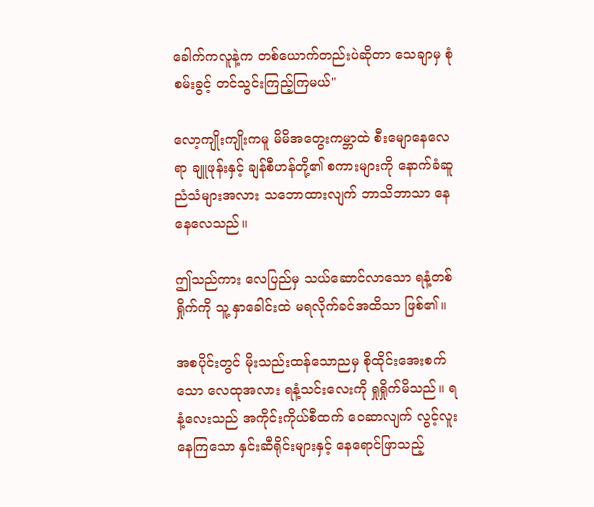ခေါက်ကလူနဲ့က တစ်ယောက်တည်းပဲဆိုတာ သေချာမှ စုံစမ်းခွင့် တင်သွင်းကြည့်ကြမယ်"

လော့ကျိုးကျိုးကမူ မိမိအတွေးကမ္ဘာထဲ စီးမျောနေလေရာ ချူဖုန်းနှင့် ချန်စီဟန်တို့၏ စကားများကို နောက်ခံဆူညံသံများအလား သဘောထားလျက် ဘာသိဘာသာ နေနေလေသည်။

ဤသည်ကား လေပြည်မှ သယ်ဆောင်လာသော ရနံ့တစ်ရှိုက်ကို သူ့ နှာခေါင်းထဲ မရလိုက်ခင်အထိသာ ဖြစ်၏။

အစပိုင်းတွင် မိုးသည်းထန်သောညမှ စိုထိုင်းအေးစက်သော လေထုအလား ရနံ့သင်းလေးကို ရှုရှိုက်မိသည်။ ရနံ့လေးသည် အကိုင်းကိုယ်စီထက် ဝေဆာလျက် လွင့်လူးနေကြသော နှင်းဆီရိုင်းများနှင့် နေရောင်ဖြာသည့်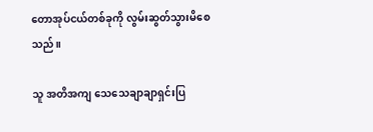တောအုပ်ငယ်တစ်ခုကို လွမ်းဆွတ်သွားမိစေသည်။

သူ အတိအကျ သေသေချာချာရှင်းပြ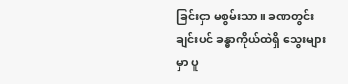ခြင်းငှာ မစွမ်းသာ။ ခဏတွင်းချင်းပင် ခန္ဓာကိုယ်ထဲရှိ သွေးများမှာ ပူ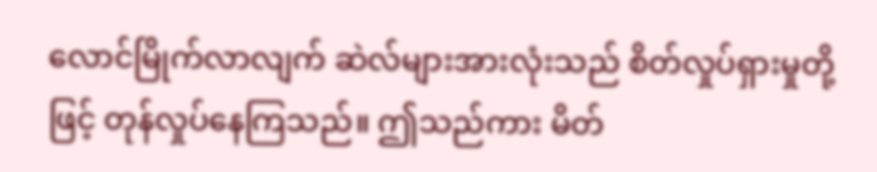လောင်မြိုက်လာလျက် ဆဲလ်များအားလုံးသည် စိတ်လှုပ်ရှားမှုတို့ဖြင့် တုန်လှုပ်နေကြသည်။ ဤသည်ကား မိတ်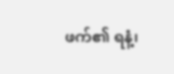ဖက်၏ ရနံ့၊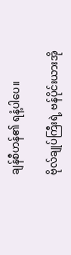ချန်စီဟန်၏ ရနံ့ပါပေ။

ဗိုလ်ချုပ်ကြီးရဲ့ ဗန်ပိုင်းယားအို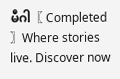မီဂါ〖 Completed 〗Where stories live. Discover now